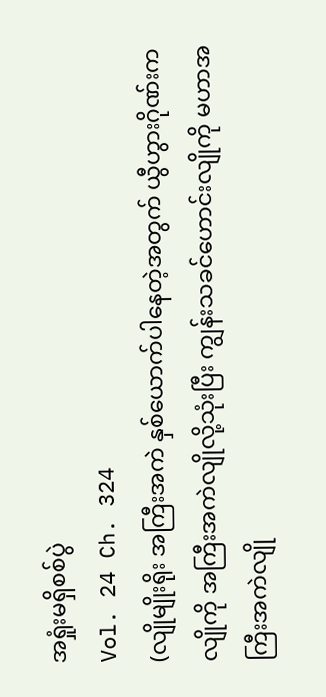အရှုံးမရှိစစ်ပွဲ
Vol. 24 Ch. 324
(လျိုမျိုးရိုး အကြီးအကဲ နှစ်ယောက်ပါနေတဲ့အတွက် ယွီဟွားဂိုဏ်းက လျိုကို အကြီးအကဲလျိုလို့သုံးပြီး ကျွန်းသခင်ဟောင်းလျိုကို မဟာအကြီးအကဲလျို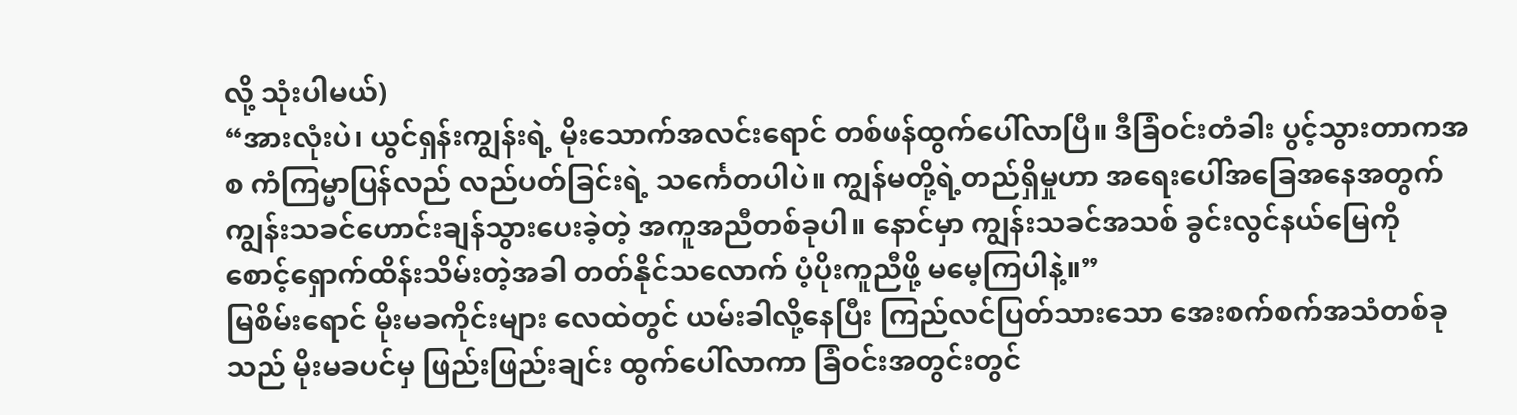လို့ သုံးပါမယ်)
“အားလုံးပဲ၊ ယွင်ရှန်းကျွန်းရဲ့ မိုးသောက်အလင်းရောင် တစ်ဖန်ထွက်ပေါ်လာပြီ။ ဒီခြံဝင်းတံခါး ပွင့်သွားတာကအစ ကံကြမ္မာပြန်လည် လည်ပတ်ခြင်းရဲ့ သင်္ကေတပါပဲ။ ကျွန်မတို့ရဲ့တည်ရှိမှုဟာ အရေးပေါ်အခြေအနေအတွက် ကျွန်းသခင်ဟောင်းချန်သွားပေးခဲ့တဲ့ အကူအညီတစ်ခုပါ။ နောင်မှာ ကျွန်းသခင်အသစ် ခွင်းလွင်နယ်မြေကို စောင့်ရှောက်ထိန်းသိမ်းတဲ့အခါ တတ်နိုင်သလောက် ပံ့ပိုးကူညီဖို့ မမေ့ကြပါနဲ့။”
မြစိမ်းရောင် မိုးမခကိုင်းများ လေထဲတွင် ယမ်းခါလို့နေပြီး ကြည်လင်ပြတ်သားသော အေးစက်စက်အသံတစ်ခုသည် မိုးမခပင်မှ ဖြည်းဖြည်းချင်း ထွက်ပေါ်လာကာ ခြံဝင်းအတွင်းတွင်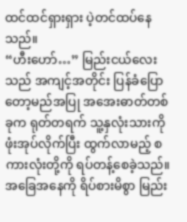ထင်ထင်ရှားရှား ပဲ့တင်ထပ်နေသည်။
“ဟီးဟော်…” မြည်းငယ်လေးသည် အကျင့်အတိုင်း ပြန်ခံပြောတော့မည်အပြု အအေးဓာတ်တစ်ခုက ရုတ်တရက် သူ့နှလုံးသားကို ဖုံးအုပ်လိုက်ပြီး ထွက်လာမည့် စကားလုံးတို့ကို ရပ်တန့်စေခဲ့သည်။ အခြေအနေကို ရိပ်စားမိစွာ မြည်း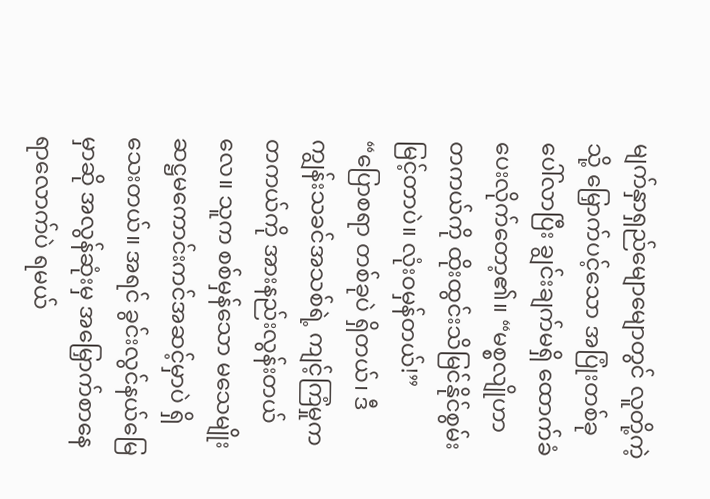မျက်နှာရှည်မျောမျောတွင် လူတို့ကဲ့သို့ မြှောက်ပင့်သော အပြုံးတစ်ခု ပေါ်လာပြီး ချွင်းချက်မရှိ ထောက်ခံပေးလိုက်တော့၏။ “မစ္စလျိုဟာ တကယ်ကို ထိုးထွင်းသိမြင်နိုင်စွမ်း မြင့်တာပဲ။ လုံးဝမှန်တယ်!”
“ပြောစရာ တစ်ခုပဲ ရှိတယ်၊ ဒီကျွန်းသခင်အသစ်ရဲ့ ကျင့်ကြံမှုက တကယ်ကို အားနည်းလွန်းတယ်လေ။ သူက စစ်မှန်သော မသေမျိုး ဆဋ္ဌမကောင်းကင်အဆင့်မှာပဲ ရှိသေးတယ်။ အရင် ခွင်းလွင်နယ်မြေမှာဆို အလွန်ဆုံးမှ အမြှောက်စာနေရာလောက်ပဲ ရမယ်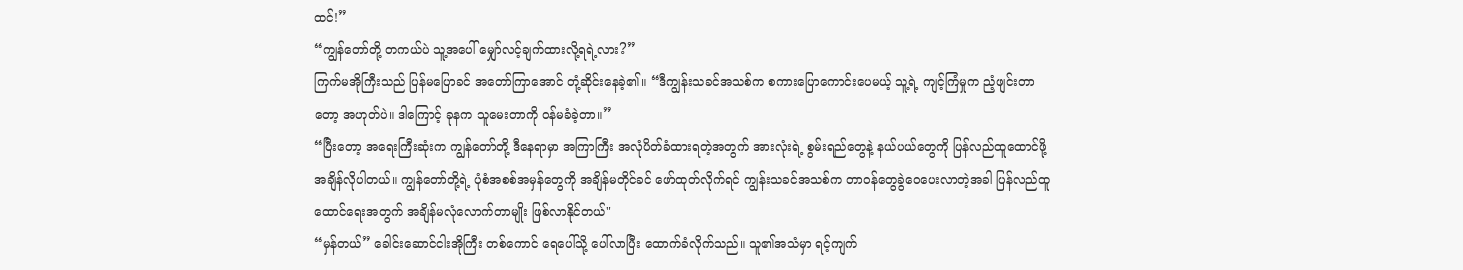ထင်!”
“ကျွန်တော်တို့ တကယ်ပဲ သူ့အပေါ် မျှော်လင့်ချက်ထားလို့ရရဲ့လား?”
ကြက်မအိုကြီးသည် ပြန်မပြောခင် အတော်ကြာအောင် တုံ့ဆိုင်းနေခဲ့၏။ “ဒီကျွန်းသခင်အသစ်က စကားပြောကောင်းပေမယ့် သူ့ရဲ့ ကျင့်ကြံမှုက ညံ့ဖျင်းတာတော့ အဟုတ်ပဲ။ ဒါကြောင့် ခုနက သူမေးတာကို ဝန်မခံခဲ့တာ။”
“ပြီးတော့ အရေးကြီးဆုံးက ကျွန်တော်တို့ ဒီနေရာမှာ အကြာကြီး အလုံပိတ်ခံထားရတဲ့အတွက် အားလုံးရဲ့ စွမ်းရည်တွေနဲ့ နယ်ပယ်တွေကို ပြန်လည်ထူထောင်ဖို့ အချိန်လိုပါတယ်။ ကျွန်တော်တို့ရဲ့ ပုံစံအစစ်အမှန်တွေကို အချိန်မတိုင်ခင် ဖော်ထုတ်လိုက်ရင် ကျွန်းသခင်အသစ်က တာဝန်တွေခွဲဝေပေးလာတဲ့အခါ ပြန်လည်ထူထောင်ရေးအတွက် အချိန်မလုံလောက်တာမျိုး ဖြစ်လာနိုင်တယ်"
“မှန်တယ်” ခေါင်းဆောင်ငါးအိုကြီး တစ်ကောင် ရေပေါ်သို့ ပေါ်လာပြီး ထောက်ခံလိုက်သည်။ သူ၏အသံမှာ ရင့်ကျက်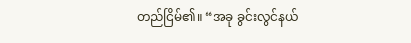တည်ငြိမ်၏။ “အခု ခွင်းလွင်နယ်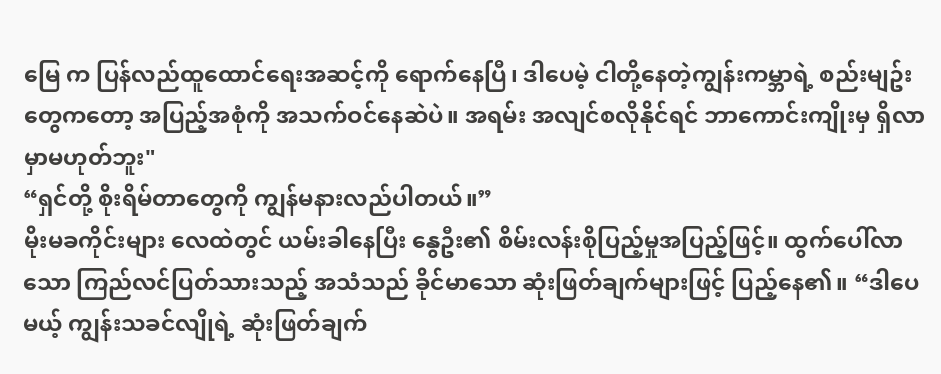မြေ က ပြန်လည်ထူထောင်ရေးအဆင့်ကို ရောက်နေပြီ၊ ဒါပေမဲ့ ငါတို့နေတဲ့ကျွန်းကမ္ဘာရဲ့ စည်းမျဥ်းတွေကတော့ အပြည့်အစုံကို အသက်ဝင်နေဆဲပဲ။ အရမ်း အလျင်စလိုနိုင်ရင် ဘာကောင်းကျိုးမှ ရှိလာမှာမဟုတ်ဘူး"
“ရှင်တို့ စိုးရိမ်တာတွေကို ကျွန်မနားလည်ပါတယ်။”
မိုးမခကိုင်းများ လေထဲတွင် ယမ်းခါနေပြီး နွေဦး၏ စိမ်းလန်းစိုပြည့်မှုအပြည့်ဖြင့်။ ထွက်ပေါ်လာသော ကြည်လင်ပြတ်သားသည့် အသံသည် ခိုင်မာသော ဆုံးဖြတ်ချက်များဖြင့် ပြည့်နေ၏။ “ဒါပေမယ့် ကျွန်းသခင်လျိုရဲ့ ဆုံးဖြတ်ချက်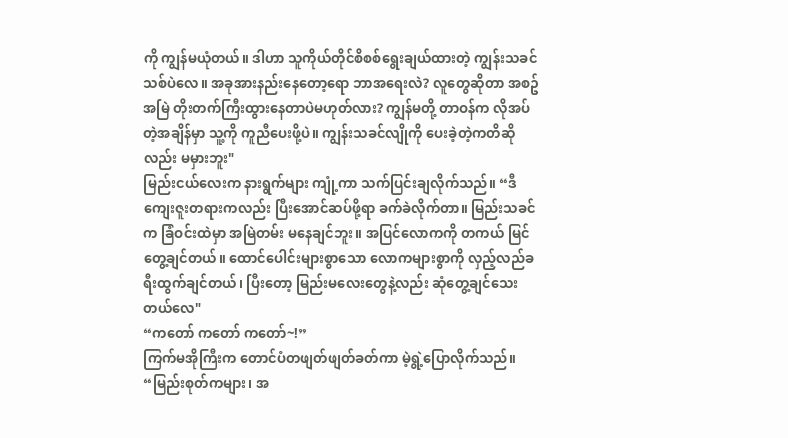ကို ကျွန်မယုံတယ်။ ဒါဟာ သူကိုယ်တိုင်စိစစ်ရွေးချယ်ထားတဲ့ ကျွန်းသခင်သစ်ပဲလေ။ အခုအားနည်းနေတော့ရော ဘာအရေးလဲ? လူတွေဆိုတာ အစဥ်အမြဲ တိုးတက်ကြီးထွားနေတာပဲမဟုတ်လား? ကျွန်မတို့ တာဝန်က လိုအပ်တဲ့အချိန်မှာ သူ့ကို ကူညီပေးဖို့ပဲ။ ကျွန်းသခင်လျိုကို ပေးခဲ့တဲ့ကတိဆိုလည်း မမှားဘူး"
မြည်းငယ်လေးက နားရွက်များ ကျုံ့ကာ သက်ပြင်းချလိုက်သည်။ “ဒီကျေးဇူးတရားကလည်း ပြီးအောင်ဆပ်ဖို့ရာ ခက်ခဲလိုက်တာ။ မြည်းသခင်က ခြံဝင်းထဲမှာ အမြဲတမ်း မနေချင်ဘူး။ အပြင်လောကကို တကယ် မြင်တွေ့ချင်တယ်။ ထောင်ပေါင်းများစွာသော လောကများစွာကို လှည့်လည်ခရီးထွက်ချင်တယ်၊ ပြီးတော့ မြည်းမလေးတွေနဲ့လည်း ဆုံတွေ့ချင်သေးတယ်လေ"
“ကတော် ကတော် ကတော်~!”
ကြက်မအိုကြီးက တောင်ပံတဖျတ်ဖျတ်ခတ်ကာ မဲ့ရွဲ့ပြောလိုက်သည်။ “မြည်းစုတ်ကများ၊ အ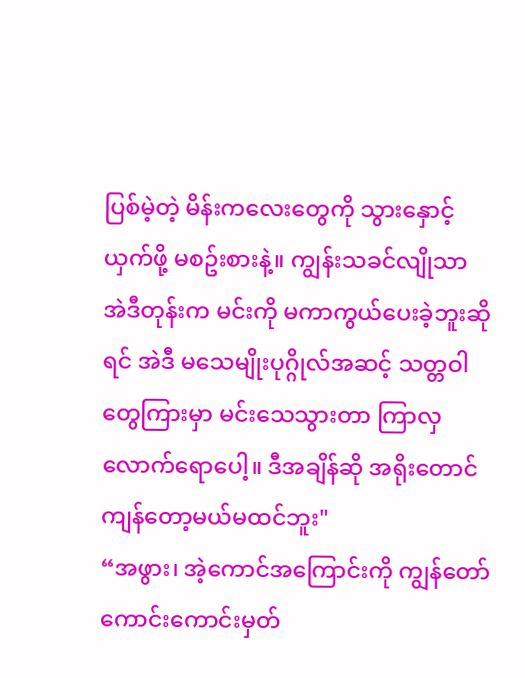ပြစ်မဲ့တဲ့ မိန်းကလေးတွေကို သွားနှောင့်ယှက်ဖို့ မစဥ်းစားနဲ့။ ကျွန်းသခင်လျိုသာ အဲဒီတုန်းက မင်းကို မကာကွယ်ပေးခဲ့ဘူးဆိုရင် အဲဒီ မသေမျိုးပုဂ္ဂိုလ်အဆင့် သတ္တဝါတွေကြားမှာ မင်းသေသွားတာ ကြာလှလောက်ရောပေါ့။ ဒီအချိန်ဆို အရိုးတောင်ကျန်တော့မယ်မထင်ဘူး"
“အဖွား၊ အဲ့ကောင်အကြောင်းကို ကျွန်တော် ကောင်းကောင်းမှတ်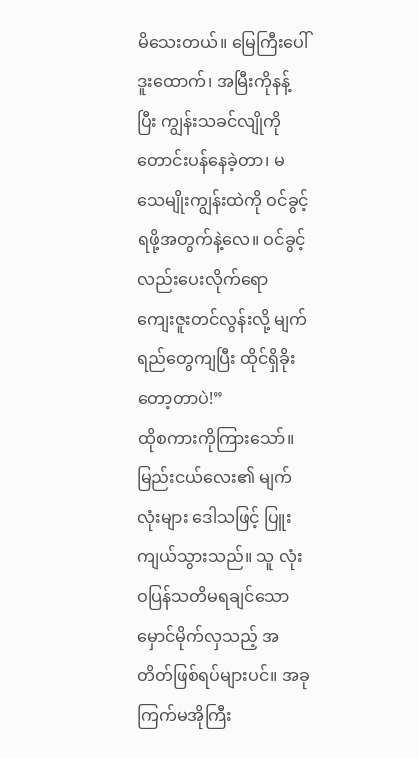မိသေးတယ်။ မြေကြီးပေါ် ဒူးထောက်၊ အမြီးကိုနန့်ပြီး ကျွန်းသခင်လျိုကို တောင်းပန်နေခဲ့တာ၊ မသေမျိုးကျွန်းထဲကို ဝင်ခွင့်ရဖို့အတွက်နဲ့လေ။ ဝင်ခွင့်လည်းပေးလိုက်ရော ကျေးဇူးတင်လွန်းလို့ မျက်ရည်တွေကျပြီး ထိုင်ရှိခိုးတော့တာပဲ!”
ထိုစကားကိုကြားသော်။
မြည်းငယ်လေး၏ မျက်လုံးများ ဒေါသဖြင့် ပြူးကျယ်သွားသည်။ သူ လုံးဝပြန်သတိမရချင်သော မှောင်မိုက်လှသည့် အတိတ်ဖြစ်ရပ်များပင်။ အခု ကြက်မအိုကြီး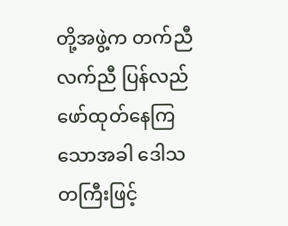တို့အဖွဲ့က တက်ညီလက်ညီ ပြန်လည်ဖော်ထုတ်နေကြသောအခါ ဒေါသတကြီးဖြင့်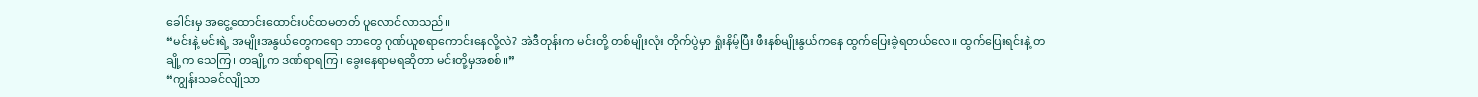ခေါင်းမှ အငွေ့ထောင်းထောင်းပင်ထမတတ် ပူလောင်လာသည်။
“မင်းနဲ့ မင်းရဲ့ အမျိုးအနွယ်တွေကရော ဘာတွေ ဂုဏ်ယူစရာကောင်းနေလို့လဲ? အဲဒီတုန်းက မင်းတို့ တစ်မျိုးလုံး တိုက်ပွဲမှာ ရှုံးနိမ့်ပြီး ဖီးနစ်မျိုးနွယ်ကနေ ထွက်ပြေးခဲ့ရတယ်လေ။ ထွက်ပြေးရင်းနဲ့ တချို့က သေကြ၊ တချို့က ဒဏ်ရာရကြ၊ ခွေးနေရာမရဆိုတာ မင်းတို့မှအစစ်။”
“ကျွန်းသခင်လျိုသာ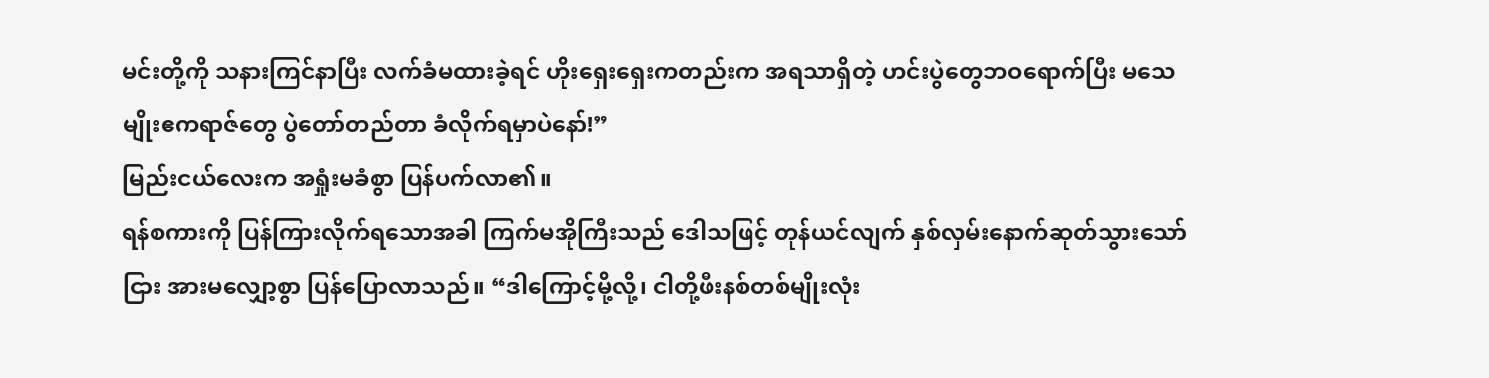မင်းတို့ကို သနားကြင်နာပြီး လက်ခံမထားခဲ့ရင် ဟိုးရှေးရှေးကတည်းက အရသာရှိတဲ့ ဟင်းပွဲတွေဘဝရောက်ပြီး မသေမျိုးဧကရာဇ်တွေ ပွဲတော်တည်တာ ခံလိုက်ရမှာပဲနော်!”
မြည်းငယ်လေးက အရှုံးမခံစွာ ပြန်ပက်လာ၏။
ရန်စကားကို ပြန်ကြားလိုက်ရသောအခါ ကြက်မအိုကြီးသည် ဒေါသဖြင့် တုန်ယင်လျက် နှစ်လှမ်းနောက်ဆုတ်သွားသော်ငြား အားမလျှော့စွာ ပြန်ပြောလာသည်။ “ဒါကြောင့်မို့လို့၊ ငါတို့ဖီးနစ်တစ်မျိုးလုံး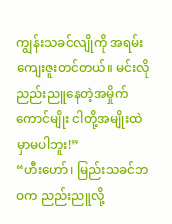ကျွန်းသခင်လျိုကို အရမ်းကျေးဇူးတင်တယ်။ မင်းလို ညည်းညူနေတဲ့အမှိုက်ကောင်မျိုး ငါတို့အမျိုးထဲမှာမပါဘူး!”
“ဟီးဟော်၊ မြည်းသခင်ဘဝက ညည်းညူလို့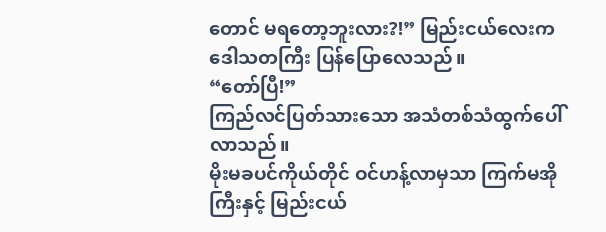တောင် မရတော့ဘူးလား?!” မြည်းငယ်လေးက ဒေါသတကြီး ပြန်ပြောလေသည်။
“တော်ပြီ!”
ကြည်လင်ပြတ်သားသော အသံတစ်သံထွက်ပေါ်လာသည်။
မိုးမခပင်ကိုယ်တိုင် ဝင်ဟန့်လာမှသာ ကြက်မအိုကြီးနှင့် မြည်းငယ်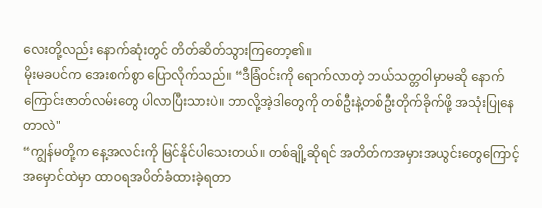လေးတို့လည်း နောက်ဆုံးတွင် တိတ်ဆိတ်သွားကြတော့၏။
မိုးမခပင်က အေးစက်စွာ ပြောလိုက်သည်။ “ဒီခြံဝင်းကို ရောက်လာတဲ့ ဘယ်သတ္တဝါမှာမဆို နောက်ကြောင်းဇာတ်လမ်းတွေ ပါလာပြီးသားပဲ။ ဘာလို့အဲ့ဒါတွေကို တစ်ဦးနဲ့တစ်ဦးတိုက်ခိုက်ဖို့ အသုံးပြုနေတာလဲ"
“ကျွန်မတို့က နေ့အလင်းကို မြင်နိုင်ပါသေးတယ်။ တစ်ချို့ဆိုရင် အတိတ်ကအမှားအယွင်းတွေကြောင့် အမှောင်ထဲမှာ ထာဝရအပိတ်ခံထားခဲ့ရတာ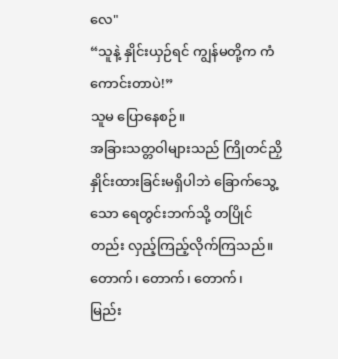လေ"
“သူနဲ့ နှိုင်းယှဉ်ရင် ကျွန်မတို့က ကံကောင်းတာပဲ!”
သူမ ပြောနေစဉ်။
အခြားသတ္တဝါများသည် ကြိုတင်ညှိနှိုင်းထားခြင်းမရှိပါဘဲ ခြောက်သွေ့သော ရေတွင်းဘက်သို့ တပြိုင်တည်း လှည့်ကြည့်လိုက်ကြသည်။
တောက်၊ တောက်၊ တောက်၊
မြည်း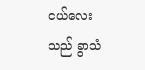ငယ်လေးသည် ခွာသံ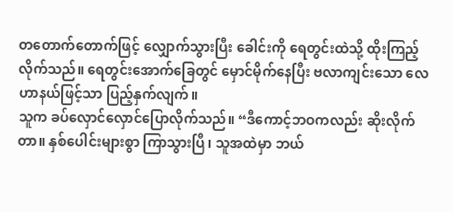တတောက်တောက်ဖြင့် လျှောက်သွားပြီး ခေါင်းကို ရေတွင်းထဲသို့ ထိုးကြည့်လိုက်သည်။ ရေတွင်းအောက်ခြေတွင် မှောင်မိုက်နေပြီး ဗလာကျင်းသော လေဟာနယ်ဖြင့်သာ ပြည့်နှက်လျက်။
သူက ခပ်လှောင်လှောင်ပြောလိုက်သည်။ “ဒီကောင့်ဘဝကလည်း ဆိုးလိုက်တာ။ နှစ်ပေါင်းများစွာ ကြာသွားပြီ၊ သူအထဲမှာ ဘယ်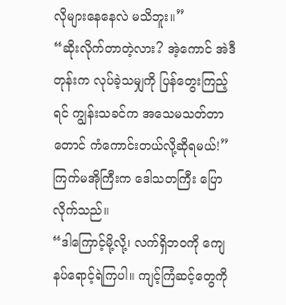လိုများနေနေလဲ မသိဘူး။”
“ဆိုးလိုက်တာတဲ့လား? အဲ့ကောင် အဲဒီတုန်းက လုပ်ခဲ့သမျှကို ပြန်တွေးကြည့်ရင် ကျွန်းသခင်က အသေမသတ်တာတောင် ကံကောင်းတယ်လို့ဆိုရမယ်!” ကြက်မအိုကြီးက ဒေါသတကြီး ပြောလိုက်သည်။
“ဒါကြောင့်မို့လို့၊ လက်ရှိဘဝကို ကျေနပ်ရောင့်ရဲကြပါ။ ကျင့်ကြံဆင့်တွေကို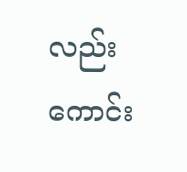လည်း ကောင်း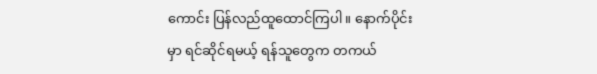ကောင်း ပြန်လည်ထူထောင်ကြပါ။ နောက်ပိုင်းမှာ ရင်ဆိုင်ရမယ့် ရန်သူတွေက တကယ်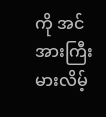ကို အင်အားကြီးမားလိမ့်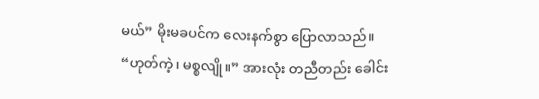မယ်” မိုးမခပင်က လေးနက်စွာ ပြောလာသည်။
“ဟုတ်ကဲ့၊ မစ္စလျို။” အားလုံး တညီတည်း ခေါင်း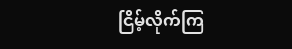ငြိမ့်လိုက်ကြ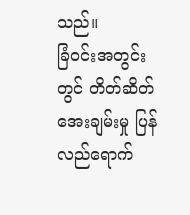သည်။
ခြံဝင်းအတွင်းတွင် တိတ်ဆိတ်အေးချမ်းမှု ပြန်လည်ရောက်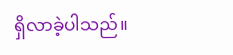ရှိလာခဲ့ပါသည်။